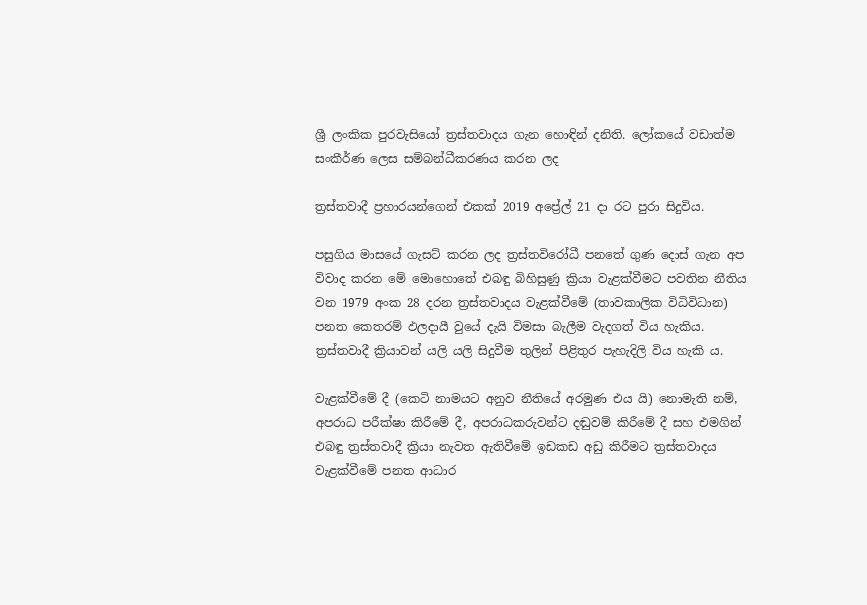ශ්‍රී ලංකික පුරවැසියෝ ත්‍රස්තවාදය ගැන හොඳින් දනිති. ලෝකයේ වඩාත්ම සංකීර්ණ ලෙස සම්බන්ධීකරණය කරන ලද

ත්‍රස්තවාදී ප්‍රහාරයන්ගෙන් එකක් 2019 අප්‍රේල් 21 දා රට පුරා සිදුවිය.

පසුගිය මාසයේ ගැසට් කරන ලද ත්‍රස්තවිරෝධී පනතේ ගුණ දොස් ගැන අප විවාද කරන මේ මොහොතේ එබඳු බිහිසුණු ක්‍රියා වැළක්වීමට පවතින නීතිය වන 1979 අංක 28 දරන ත්‍රස්තවාදය වැළක්වීමේ (තාවකාලික විධිවිධාන) පනත කෙතරම් ඵලදායී වුයේ දැයි විමසා බැලීම වැදගත් විය හැකිය. ත්‍රස්තවාදී ක්‍රියාවන් යලි යලි සිදුවීම තුලින් පිළිතුර පැහැදිලි විය හැකි ය.

වැළක්වීමේ දී (කෙටි නාමයට අනුව නීතියේ අරමුණ එය යි) නොමැති නම්, අපරාධ පරීක්ෂා කිරීමේ දී, අපරාධකරුවන්ට දඬුවම් කිරීමේ දී සහ එමගින් එබඳු ත්‍රස්තවාදී ක්‍රියා නැවත ඇතිවීමේ ඉඩකඩ අඩු කිරීමට ත්‍රස්තවාදය වැළක්වීමේ පනත ආධාර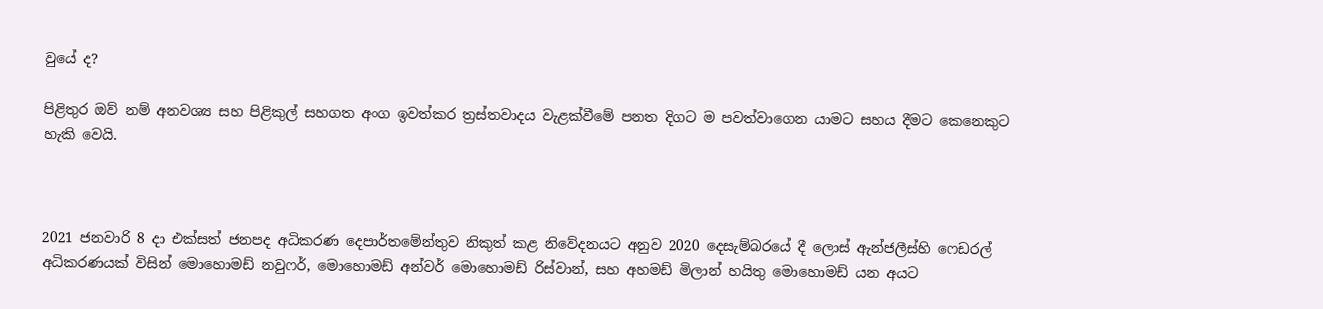වුයේ ද?

පිළිතුර ඔව් නම් අනවශ්‍ය සහ පිළිකුල් සහගත අංග ඉවත්කර ත්‍රස්තවාදය වැළක්වීමේ පනත දිගට ම පවත්වාගෙන යාමට සහය දීමට කෙනෙකුට හැකි වෙයි.



2021 ජනවාරි 8 දා එක්සත් ජනපද අධිකරණ දෙපාර්තමේන්තුව නිකුත් කළ නිවේදනයට අනුව 2020 දෙසැම්බරයේ දී ලොස් ඇන්ජලීස්හි ෆෙඩරල් අධිකරණයක් විසින් මොහොමඩ් නවුෆර්, මොහොමඩ් අන්වර් මොහොමඩ් රිස්වාන්, සහ අහමඩ් මිලාන් හයිතු මොහොමඩ් යන අයට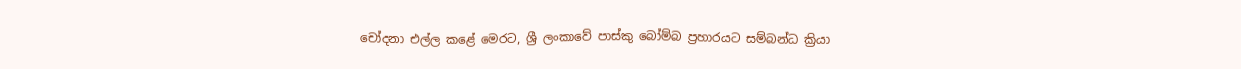චෝදනා එල්ල කළේ මෙරට, ශ්‍රී ලංකාවේ පාස්කු බෝම්බ ප්‍රහාරයට සම්බන්ධ ක්‍රියා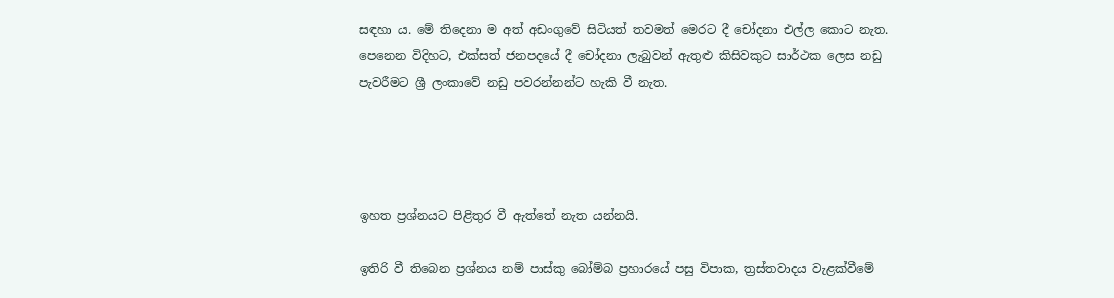සඳහා ය. මේ තිදෙනා ම අත් අඩංගුවේ සිටියත් තවමත් මෙරට දී චෝදනා එල්ල කොට නැත. පෙනෙන විදිහට, එක්සත් ජනපදයේ දී චෝදනා ලැබුවන් ඇතුළු කිසිවකුට සාර්ථක ලෙස නඩු පැවරීමට ශ්‍රී ලංකාවේ නඩු පවරන්නන්ට හැකි වී නැත.




ඉහත ප්‍රශ්නයට පිළිතුර වී ඇත්තේ නැත යන්නයි.

ඉතිරි වී තිබෙන ප්‍රශ්නය නම් පාස්කු බෝම්බ ප්‍රහාරයේ පසු විපාක, ත්‍රස්තවාදය වැළක්වීමේ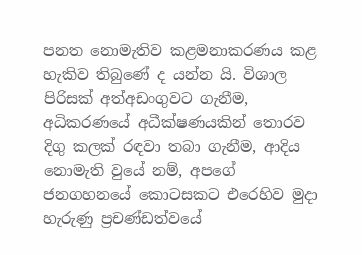පනත නොමැතිව කළමනාකරණය කළ හැකිව තිබුණේ ද යන්න යි. විශාල පිරිසක් අත්අඩංගුවට ගැනීම, අධිකරණයේ අධීක්ෂණයකින් තොරව දිගු කලක් රඳවා තබා ගැනීම, ආදිය නොමැති වුයේ නම්, අපගේ ජනගහනයේ කොටසකට එරෙහිව මුදා හැරුණු ප්‍රචණ්ඩත්වයේ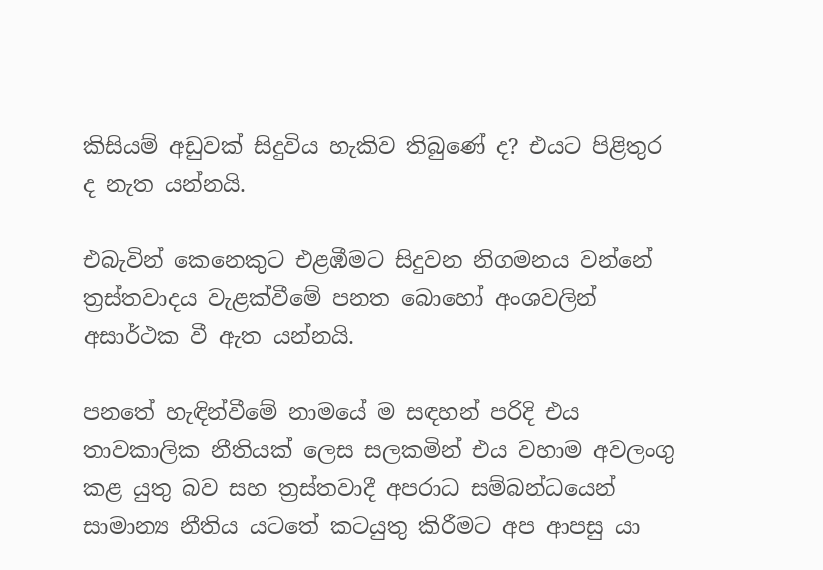කිසියම් අඩුවක් සිදුවිය හැකිව තිබුණේ ද? එයට පිළිතුර ද නැත යන්නයි.

එබැවින් කෙනෙකුට එළඹීමට සිදුවන නිගමනය වන්නේ ත්‍රස්තවාදය වැළක්වීමේ පනත බොහෝ අංශවලින් අසාර්ථක වී ඇත යන්නයි.

පනතේ හැඳින්වීමේ නාමයේ ම සඳහන් පරිදි එය තාවකාලික නීතියක් ලෙස සලකමින් එය වහාම අවලංගු කළ යුතු බව සහ ත්‍රස්තවාදී අපරාධ සම්බන්ධයෙන් සාමාන්‍ය නීතිය යටතේ කටයුතු කිරීමට අප ආපසු යා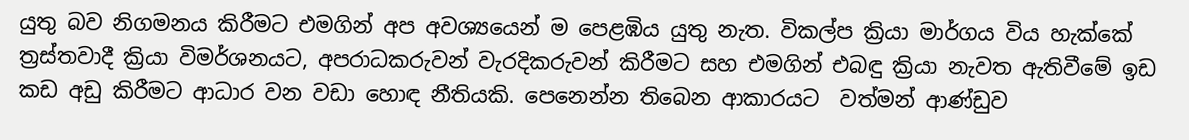යුතු බව නිගමනය කිරීමට එමගින් අප අවශ්‍යයෙන් ම පෙළඹිය යුතු නැත. විකල්ප ක්‍රියා මාර්ගය විය හැක්කේ ත්‍රස්තවාදී ක්‍රියා විමර්ශනයට, අපරාධකරුවන් වැරදිකරුවන් කිරීමට සහ එමගින් එබඳු ක්‍රියා නැවත ඇතිවීමේ ඉඩ කඩ අඩු කිරීමට ආධාර වන වඩා හොඳ නීතියකි. පෙනෙන්න තිබෙන ආකාරයට  වත්මන් ආණ්ඩුව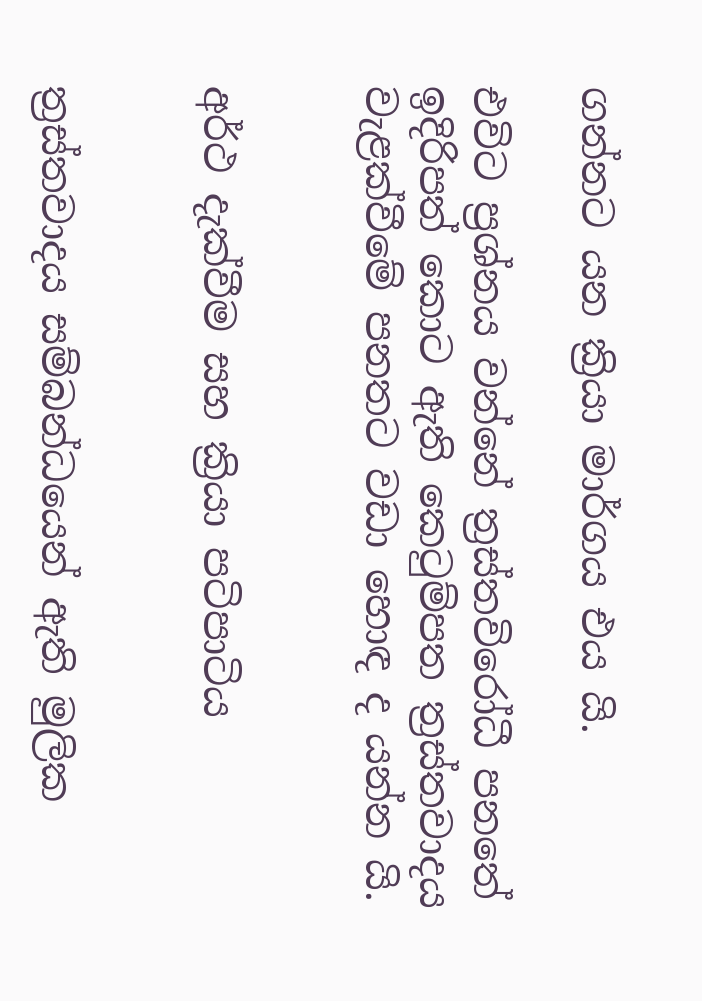ගන්නට යන ක්‍රියා මාර්ගය එය යි.

එවිට ප්‍රශ්නය වන්නේ ත්‍රස්තවිරෝධී පනතේ ඉදිරිපත් කොට ඇති කෙටුම්පත ත්‍රස්තවාදය වැළක්වීමේ පනතට වඩා හොඳ ද යන්න යි.


අර්ථ දැක්වීම සහ ක්‍රියා පටිපාටිය


ත්‍රස්තවාදය සම්බන්ධයෙන් ඇති මුලික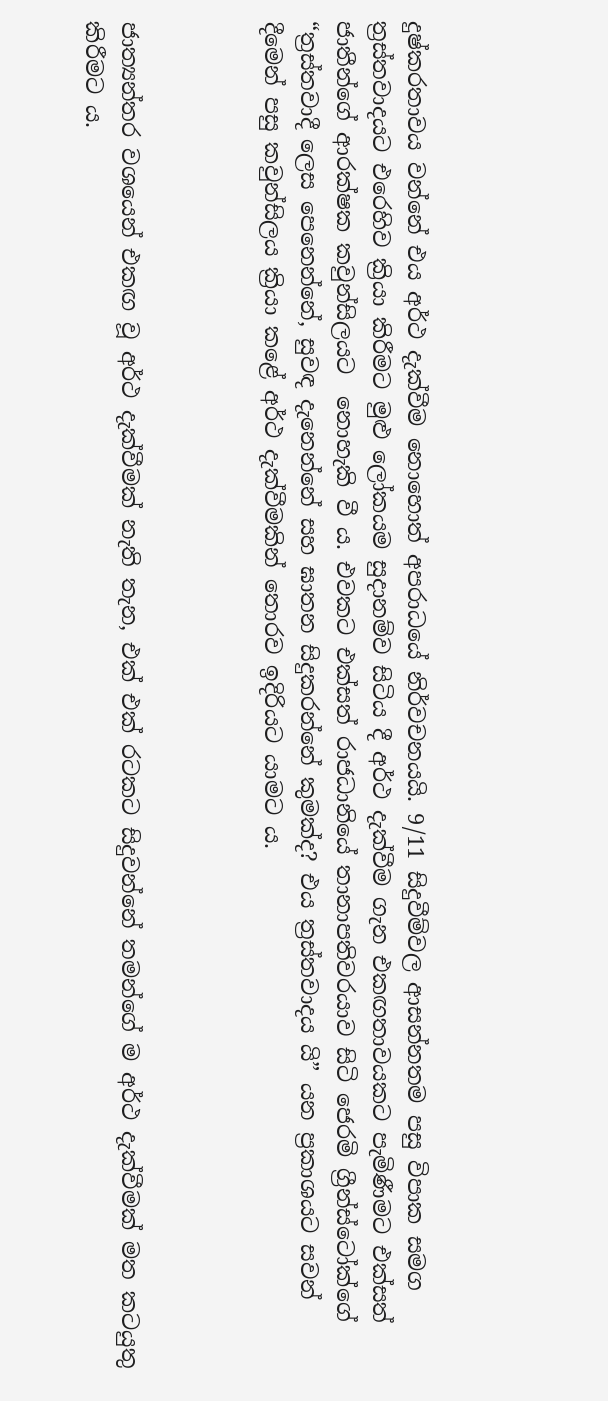දුෂ්කරතාවය වන්නේ එය අර්ථ දැක්වීම නොහොත් අපරාධයේ නිර්වචනයයි. 9/11 සිදුවීම්වල ආසන්නතම පසු විපාක සමග ත්‍රස්තවාදයට එරෙහිව ක්‍රියා කිරීමට මුළු ලෝකයම සුදානම්ව සිටිය දී අර්ථ දැක්වීම ගැන එකඟතාවයකට පැමිණීමට එක්සත් ජාතීන්ගේ ආරක්ෂක කවුන්සිලයට  නොහැකි වී ය. එවකට එක්සත් රාජධානියේ තානාපතිවරයාව සිටි ජෙරමි ග්‍රීන්ස්ටෝක්ගේ “ත්‍රස්තවාදී ලෙස පෙනෙන්නේ, සුවඳ දැනෙන්නේ සහ ඝාතන සිදුකරන්නේ කුමක්ද? එය ත්‍රස්තවාදය යි” යන ප්‍රකාශයට සවන් දීමෙන් පසු කවුන්සිලය ක්‍රියා කළේ අර්ථ දැක්වීමකින් තොරව ඉදිරියට යාමට ය.



ජාත්‍යන්තර වශයෙන් එකඟ වූ අර්ථ දැක්වීමක් නැති තැන, එක් එක් රටකට සිදුවන්නේ තමන්ගේ ම අර්ථ දැක්වීමක් මත කටයුතු කිරීමට ය.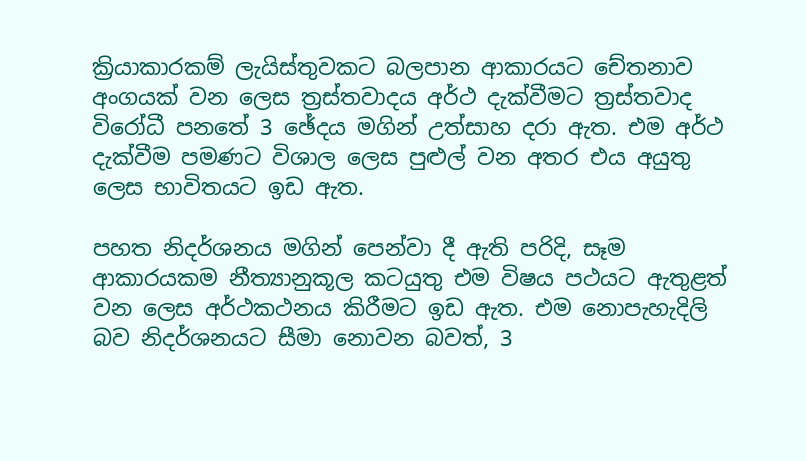ක්‍රියාකාරකම් ලැයිස්තුවකට බලපාන ආකාරයට චේතනාව අංගයක් වන ලෙස ත්‍රස්තවාදය අර්ථ දැක්වීමට ත්‍රස්තවාද විරෝධී පනතේ 3 ඡේදය මගින් උත්සාහ දරා ඇත. එම අර්ථ දැක්වීම පමණට විශාල ලෙස පුළුල් වන අතර එය අයුතු ලෙස භාවිතයට ඉඩ ඇත.

පහත නිදර්ශනය මගින් පෙන්වා දී ඇති පරිදි, සෑම ආකාරයකම නීත්‍යානුකූල කටයුතු එම විෂය පථයට ඇතුළත් වන ලෙස අර්ථකථනය කිරීමට ඉඩ ඇත. එම නොපැහැදිලි බව නිදර්ශනයට සීමා නොවන බවත්, 3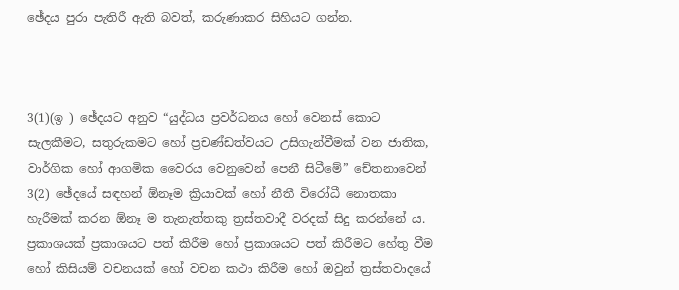ඡේදය පුරා පැතිරී ඇති බවත්, කරුණාකර සිහියට ගන්න.



3(1)(ඉ ) ඡේදයට අනුව “යුද්ධය ප්‍රවර්ධනය හෝ වෙනස් කොට සැලකීමට, සතුරුකමට හෝ ප්‍රචණ්ඩත්වයට උසිගැන්වීමක් වන ජාතික, වාර්ගික හෝ ආගමික වෛරය වෙනුවෙන් පෙනී සිටීමේ” චේතනාවෙන් 3(2) ඡේදයේ සඳහන් ඕනෑම ක්‍රියාවක් හෝ නීතී විරෝධී නොතකා හැරීමක් කරන ඕනෑ ම තැනැත්තකු ත්‍රස්තවාදී වරදක් සිදු කරන්නේ ය. ප්‍රකාශයක් ප්‍රකාශයට පත් කිරීම හෝ ප්‍රකාශයට පත් කිරීමට හේතු වීම හෝ කිසියම් වචනයක් හෝ වචන කථා කිරීම හෝ ඔවුන් ත්‍රස්තවාදයේ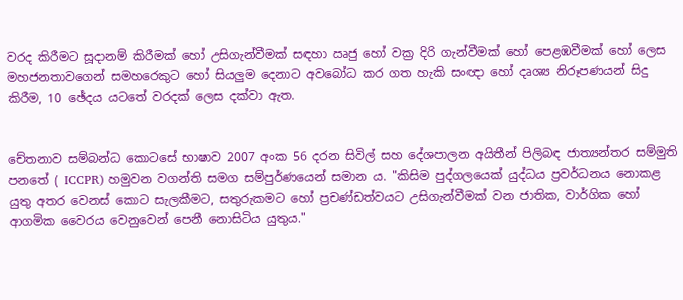වරද කිරීමට සූදානම් කිරීමක් හෝ උසිගැන්වීමක් සඳහා ඍජු හෝ වක්‍ර දිරි ගැන්වීමක් හෝ පෙළඹවීමක් හෝ ලෙස  මහජනතාවගෙන් සමහරෙකුට හෝ සියලුම දෙනාට අවබෝධ කර ගත හැකි සංඥා හෝ දෘශ්‍ය නිරූපණයන් සිදු කිරීම, 10 ඡේදය යටතේ වරදක් ලෙස දක්වා ඇත.


චේතනාව සම්බන්ධ කොටසේ භාෂාව 2007 අංක 56 දරන සිවිල් සහ දේශපාලන අයිතීන් පිලිබඳ ජාත්‍යන්තර සම්මුති පනතේ ( ICCPR) හමුවන වගන්ති සමග සම්පුර්ණයෙන් සමාන ය. "කිසිම පුද්ගලයෙක් යුද්ධය ප්‍රවර්ධනය නොකළ යුතු අතර වෙනස් කොට සැලකීමට, සතුරුකමට හෝ ප්‍රචණ්ඩත්වයට උසිගැන්වීමක් වන ජාතික, වාර්ගික හෝ ආගමික වෛරය වෙනුවෙන් පෙනී නොසිටිය යුතුය."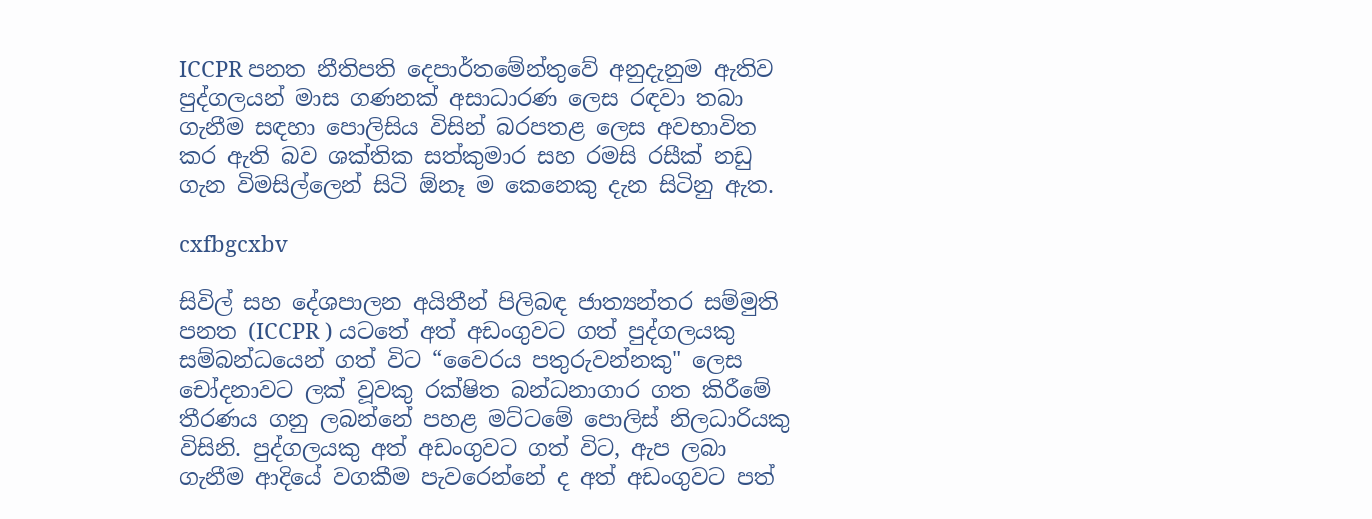ICCPR පනත නීතිපති දෙපාර්තමේන්තුවේ අනුදැනුම ඇතිව පුද්ගලයන් මාස ගණනක් අසාධාරණ ලෙස රඳවා තබා ගැනීම සඳහා පොලිසිය විසින් බරපතළ ලෙස අවභාවිත කර ඇති බව ශක්තික සත්කුමාර සහ රමසි රසීක් නඩු ගැන විමසිල්ලෙන් සිටි ඕනෑ ම කෙනෙකු දැන සිටිනු ඇත.

cxfbgcxbv

සිවිල් සහ දේශපාලන අයිතීන් පිලිබඳ ජාත්‍යන්තර සම්මුති පනත (ICCPR ) යටතේ අත් අඩංගුවට ගත් පුද්ගලයකු සම්බන්ධයෙන් ගත් විට “වෛරය පතුරුවන්නකු" ලෙස චෝදනාවට ලක් වූවකු රක්ෂිත බන්ධනාගාර ගත කිරීමේ තීරණය ගනු ලබන්නේ පහළ මට්ටමේ පොලිස් නිලධාරියකු විසිනි. පුද්ගලයකු අත් අඩංගුවට ගත් විට, ඇප ලබා ගැනීම ආදියේ වගකීම පැවරෙන්නේ ද අත් අඩංගුවට පත්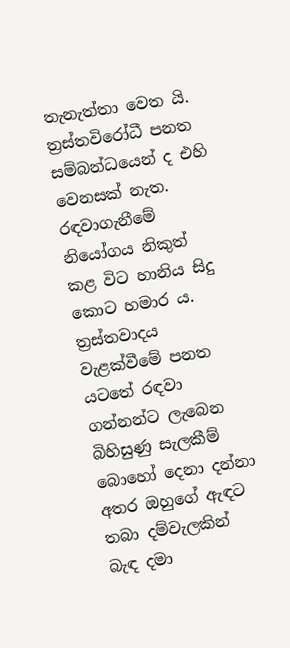තැනැත්තා වෙත යි. ත්‍රස්තවිරෝධී පනත සම්බන්ධයෙන් ද එහි වෙනසක් නැත. රඳවාගැනීමේ නියෝගය නිකුත් කළ විට හානිය සිදු කොට හමාර ය. ත්‍රස්තවාදය වැළක්වීමේ පනත යටතේ රඳවා ගන්නන්ට ලැබෙන බිහිසුණු සැලකීම් බොහෝ දෙනා දන්නා අතර ඔහුගේ ඇඳට තබා දම්වැලකින් බැඳ දමා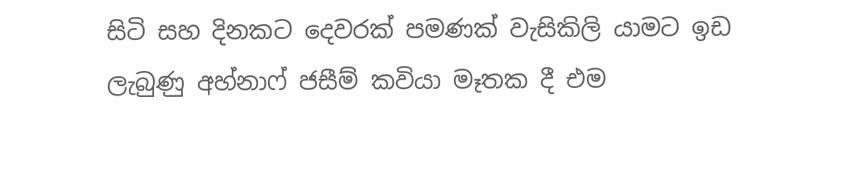සිටි සහ දිනකට දෙවරක් පමණක් වැසිකිලි යාමට ඉඩ ලැබුණු අහ්නාෆ් ජසීම් කවියා මෑතක දී එම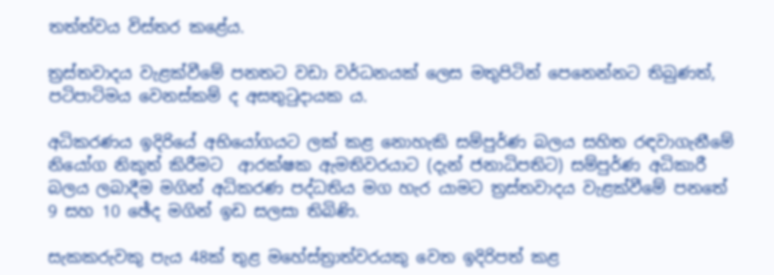තත්ත්වය විස්තර කළේය.

ත්‍රස්තවාදය වැළක්වීමේ පනතට වඩා වර්ධනයක් ලෙස මතුපිටින් පෙනෙන්නට තිබුණත්, පටිපාටිමය වෙනස්කම් ද අසතුටුදායක ය.

අධිකරණය ඉදිරියේ අභියෝගයට ලක් කළ නොහැකි සම්පුර්ණ බලය සහිත රඳවාගැනීමේ නියෝග නිකුත් කිරීමට  ආරක්ෂක ඇමතිවරයාට (දැන් ජනාධිපතිට) සම්පුර්ණ අධිකාරී බලය ලබාදීම මගින් අධිකරණ පද්ධතිය මග හැර යාමට ත්‍රස්තවාදය වැළක්වීමේ පනතේ 9 සහ 10 ඡේද මගින් ඉඩ සලසා තිබිණි.

සැකකරුවකු පැය 48ක් තුළ මහේස්ත්‍රාත්වරයකු වෙත ඉදිරිපත් කළ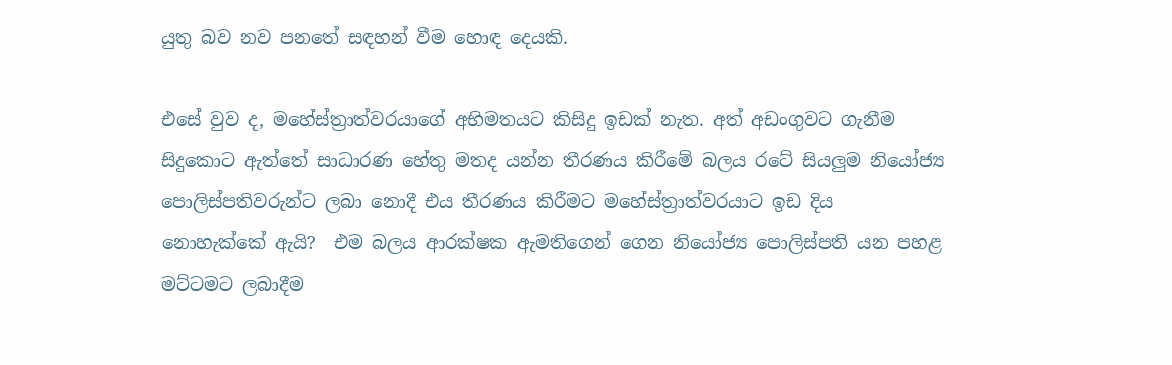යුතු බව නව පනතේ සඳහන් වීම හොඳ දෙයකි.

එසේ වුව ද, මහේස්ත්‍රාත්වරයාගේ අභිමතයට කිසිදු ඉඩක් නැත. අත් අඩංගුවට ගැනීම සිදුකොට ඇත්තේ සාධාරණ හේතු මතද යන්න තීරණය කිරීමේ බලය රටේ සියලුම නියෝජ්‍ය පොලිස්පතිවරුන්ට ලබා නොදී එය තීරණය කිරීමට මහේස්ත්‍රාත්වරයාට ඉඩ දිය නොහැක්කේ ඇයි?  එම බලය ආරක්ෂක ඇමතිගෙන් ගෙන නියෝජ්‍ය පොලිස්පති යන පහළ මට්ටමට ලබාදීම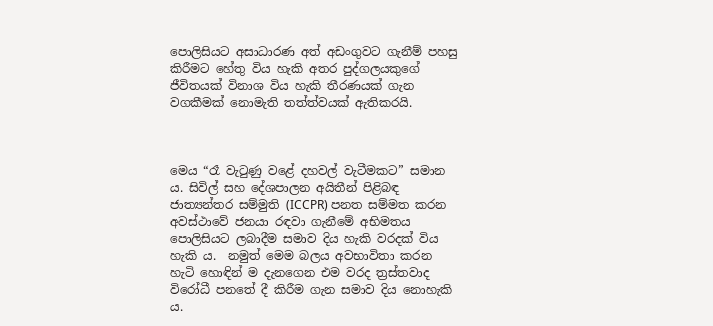පොලිසියට අසාධාරණ අත් අඩංගුවට ගැනීම් පහසු කිරීමට හේතු විය හැකි අතර පුද්ගලයකුගේ ජීවිතයක් විනාශ විය හැකි තීරණයක් ගැන වගකීමක් නොමැති තත්ත්වයක් ඇතිකරයි.



මෙය “රෑ වැටුණු වළේ දහවල් වැටීමකට” සමාන ය. සිවිල් සහ දේශපාලන අයිතීන් පිළිබඳ ජාත්‍යන්තර සම්මුති (ICCPR) පනත සම්මත කරන අවස්ථාවේ ජනයා රඳවා ගැනීමේ අභිමතය පොලිසියට ලබාදීම සමාව දිය හැකි වරදක් විය හැකි ය.  නමුත් මෙම බලය අවභාවිතා කරන හැටි හොඳින් ම දැනගෙන එම වරද ත්‍රස්තවාද විරෝධී පනතේ දී කිරීම ගැන සමාව දිය නොහැකි ය.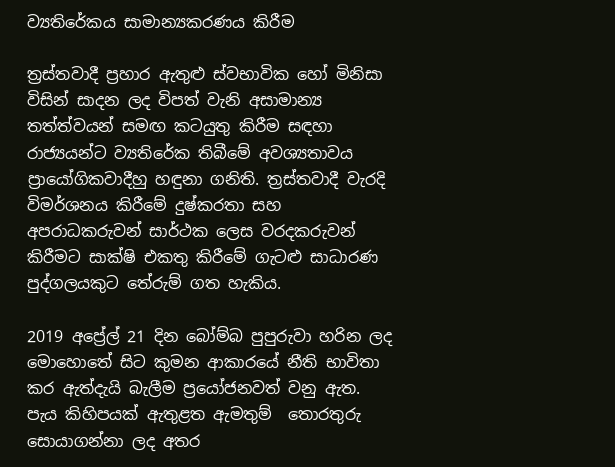ව්‍යතිරේකය සාමාන්‍යකරණය කිරීම

ත්‍රස්තවාදී ප්‍රහාර ඇතුළු ස්වභාවික හෝ මිනිසා විසින් සාදන ලද විපත් වැනි අසාමාන්‍ය තත්ත්වයන් සමඟ කටයුතු කිරීම සඳහා රාජ්‍යයන්ට ව්‍යතිරේක තිබීමේ අවශ්‍යතාවය ප්‍රායෝගිකවාදීහු හඳුනා ගනිති. ත්‍රස්තවාදී වැරදි විමර්ශනය කිරීමේ දුෂ්කරතා සහ අපරාධකරුවන් සාර්ථක ලෙස වරදකරුවන් කිරීමට සාක්ෂි එකතු කිරීමේ ගැටළු සාධාරණ පුද්ගලයකුට තේරුම් ගත හැකිය.

2019 අප්‍රේල් 21 දින බෝම්බ පුපුරුවා හරින ලද මොහොතේ සිට කුමන ආකාරයේ නීති භාවිතා කර ඇත්දැයි බැලීම ප්‍රයෝජනවත් වනු ඇත. පැය කිහිපයක් ඇතුළත ඇමතුම්  තොරතුරු සොයාගන්නා ලද අතර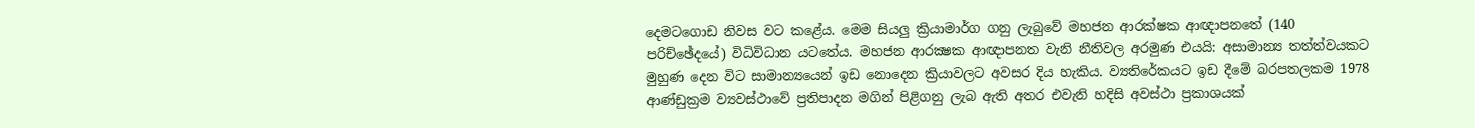දෙමටගොඩ නිවස වට කළේය. මෙම සියලු ක්‍රියාමාර්ග ගනු ලැබුවේ මහජන ආරක්ෂක ආඥාපනතේ (140 පරිච්ඡේදයේ) විධිවිධාන යටතේය. මහජන ආරක්‍ෂක ආඥාපනත වැනි නීතිවල අරමුණ එයයි: අසාමාන්‍ය තත්ත්වයකට මුහුණ දෙන විට සාමාන්‍යයෙන් ඉඩ නොදෙන ක්‍රියාවලට අවසර දිය හැකිය. ව්‍යතිරේකයට ඉඩ දීමේ බරපතලකම 1978 ආණ්ඩුක්‍රම ව්‍යවස්ථාවේ ප්‍රතිපාදන මගින් පිළිගනු ලැබ ඇති අතර එවැනි හදිසි අවස්ථා ප්‍රකාශයක්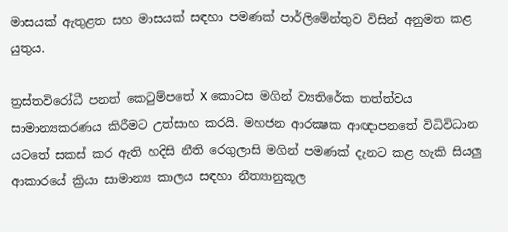මාසයක් ඇතුළත සහ මාසයක් සඳහා පමණක් පාර්ලිමේන්තුව විසින් අනුමත කළ යුතුය.

ත්‍රස්තවිරෝධී පනත් කෙටුම්පතේ X කොටස මගින් ව්‍යතිරේක තත්ත්වය සාමාන්‍යකරණය කිරීමට උත්සාහ කරයි. මහජන ආරක්‍ෂක ආඥාපනතේ විධිවිධාන යටතේ සකස් කර ඇති හදිසි නීති රෙගුලාසි මගින් පමණක් දැනට කළ හැකි සියලු ආකාරයේ ක්‍රියා සාමාන්‍ය කාලය සඳහා නීත්‍යානුකූල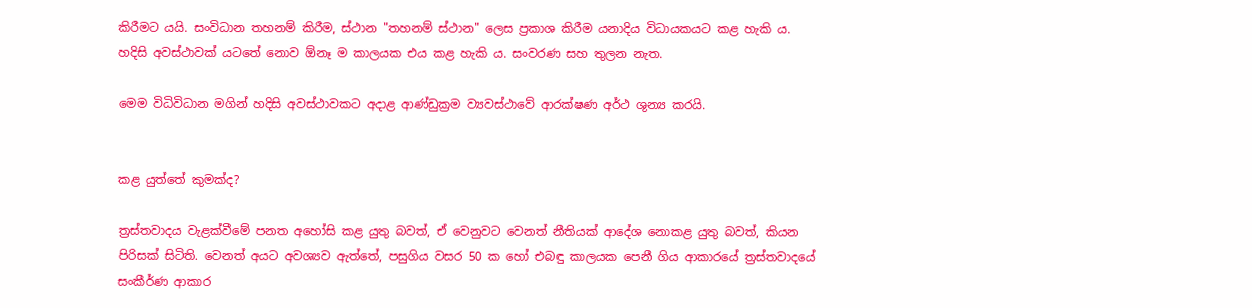කිරීමට යයි. සංවිධාන තහනම් කිරීම, ස්ථාන "තහනම් ස්ථාන" ලෙස ප්‍රකාශ කිරීම යනාදිය විධායකයට කළ හැකි ය. හදිසි අවස්ථාවක් යටතේ නොව ඕනෑ ම කාලයක එය කළ හැකි ය. සංවරණ සහ තුලන නැත.

මෙම විධිවිධාන මගින් හදිසි අවස්ථාවකට අදාළ ආණ්ඩුක්‍රම ව්‍යවස්ථාවේ ආරක්ෂණ අර්ථ ශුන්‍ය කරයි.


කළ යුත්තේ කුමක්ද?

ත්‍රස්තවාදය වැළක්වීමේ පනත අහෝසි කළ යුතු බවත්, ඒ වෙනුවට වෙනත් නීතියක් ආදේශ නොකළ යුතු බවත්, කියන පිරිසක් සිටිති. වෙනත් අයට අවශ්‍යව ඇත්තේ, පසුගිය වසර 50 ක හෝ එබඳු කාලයක පෙනී ගිය ආකාරයේ ත්‍රස්තවාදයේ සංකීර්ණ ආකාර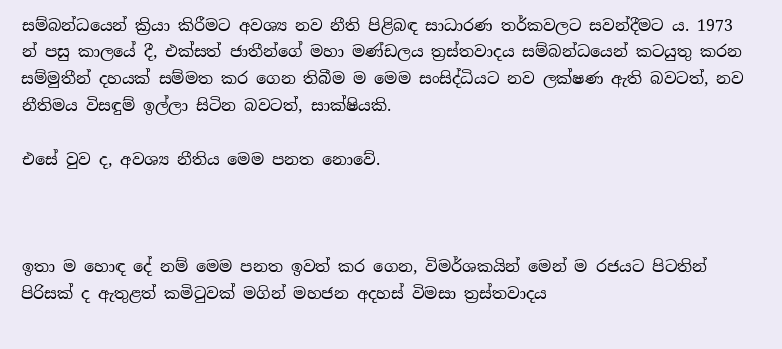සම්බන්ධයෙන් ක්‍රියා කිරීමට අවශ්‍ය නව නීති පිළිබඳ සාධාරණ තර්කවලට සවන්දීමට ය. 1973 න් පසු කාලයේ දී, එක්සත් ජාතීන්ගේ මහා මණ්ඩලය ත්‍රස්තවාදය සම්බන්ධයෙන් කටයුතු කරන සම්මුතීන් දහයක් සම්මත කර ගෙන තිබීම ම මෙම සංසිද්ධියට නව ලක්ෂණ ඇති බවටත්, නව නීතිමය විසඳුම් ඉල්ලා සිටින බවටත්, සාක්ෂියකි.

එසේ වුව ද, අවශ්‍ය නීතිය මෙම පනත නොවේ.



ඉතා ම හොඳ දේ නම් මෙම පනත ඉවත් කර ගෙන, විමර්ශකයින් මෙන් ම රජයට පිටතින් පිරිසක් ද ඇතුළත් කමිටුවක් මගින් මහජන අදහස් විමසා ත්‍රස්තවාදය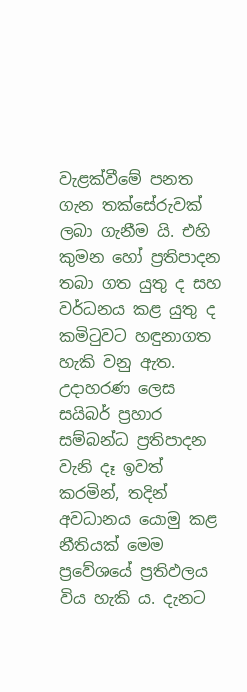වැළක්වීමේ පනත ගැන තක්සේරුවක් ලබා ගැනීම යි. එහි කුමන හෝ ප්‍රතිපාදන තබා ගත යුතු ද සහ වර්ධනය කළ යුතු ද කමිටුවට හඳුනාගත හැකි වනු ඇත. උදාහරණ ලෙස සයිබර් ප්‍රහාර සම්බන්ධ ප්‍රතිපාදන වැනි දෑ ඉවත් කරමින්, තදින් අවධානය යොමු කළ නීතියක් මෙම ප්‍රවේශයේ ප්‍රතිඵලය විය හැකි ය. දැනට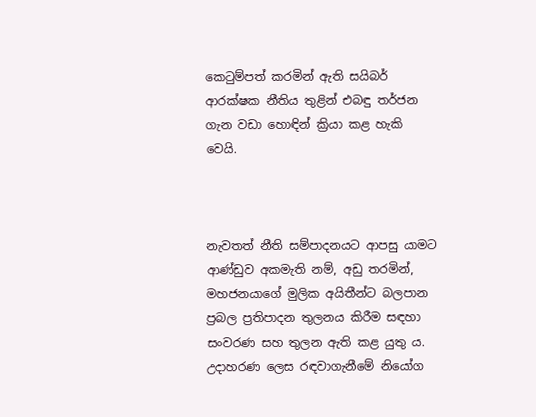කෙටුම්පත් කරමින් ඇති සයිබර් ආරක්ෂක නීතිය තුළින් එබඳු තර්ජන ගැන වඩා හොඳින් ක්‍රියා කළ හැකි වෙයි.



නැවතත් නීති සම්පාදනයට ආපසු යාමට ආණ්ඩුව අකමැති නම්, අඩු තරමින්, මහජනයාගේ මුලික අයිතීන්ට බලපාන ප්‍රබල ප්‍රතිපාදන තුලනය කිරීම සඳහා සංවරණ සහ තුලන ඇති කළ යුතු ය. උදාහරණ ලෙස රඳවාගැනීමේ නියෝග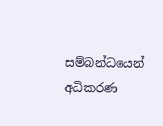සම්බන්ධයෙන් අධිකරණ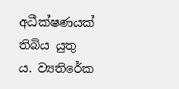අධීක්ෂණයක් තිබිය යුතු ය. ව්‍යතිරේක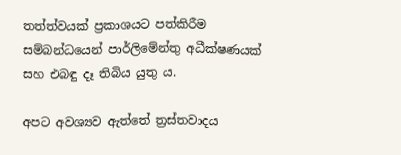තත්ත්වයක් ප්‍රකාශයට පත්කිරීම සම්බන්ධයෙන් පාර්ලිමේන්තු අධීක්ෂණයක් සහ එබඳු දෑ තිබිය යුතු ය.

අපට අවශ්‍යව ඇත්තේ ත්‍රස්තවාදය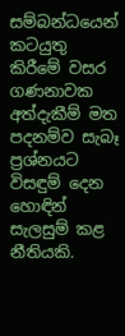සම්බන්ධයෙන් කටයුතු කිරීමේ වසර ගණනාවක අත්දැකීම් මත පදනම්ව සැබෑ ප්‍රශ්නයට විසඳුම් දෙන හොඳින් සැලසුම් කළ නීතියකි.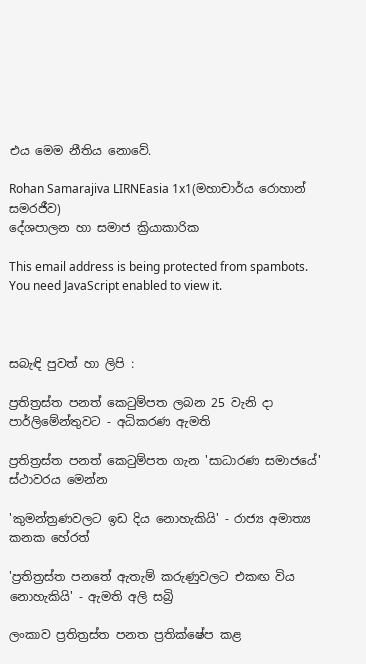එය මෙම නීතිය නොවේ.

Rohan Samarajiva LIRNEasia 1x1(මහාචාර්ය රොහාන් සමරජීව)
දේශපාලන හා සමාජ ක්‍රියාකාරික

This email address is being protected from spambots. You need JavaScript enabled to view it.



සබැඳි පුවත් හා ලිපි :

ප්‍රතිත්‍රස්ත පනත් කෙටුම්පත ලබන 25 වැනි දා පාර්ලිමේන්තුවට - අධිකරණ ඇමති

ප්‍රතිත්‍රස්ත පනත් කෙටුම්පත ගැන 'සාධාරණ සමාජයේ' ස්ථාවරය මෙන්න

'කුමන්ත්‍රණවලට ඉඩ දිය නොහැකියි' - රාජ්‍ය අමාත්‍ය කනක හේරත්

'ප්‍රතිත්‍රස්ත පනතේ ඇතැම් කරුණුවලට එකඟ විය නොහැකියි' - ඇමති අලි සබ්‍රි

ලංකාව ප්‍රතිත්‍රස්ත පනත ප්‍රතික්ෂේප කළ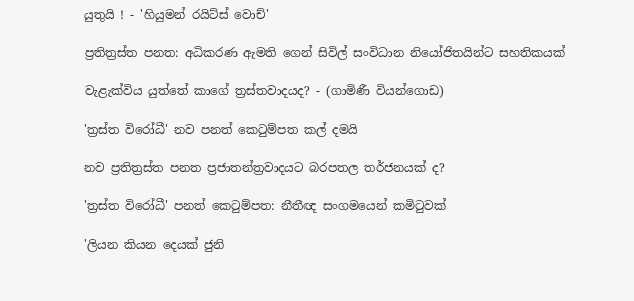යුතුයි ! - 'හියුමන් රයිට්ස් වොච්'

ප්‍රතිත්‍රස්ත පනත: අධිකරණ ඇමති ගෙන් සිවිල් සංවිධාන නියෝජිතයින්ට සහතිකයක්

වැළැක්විය යුත්තේ කාගේ ත්‍රස්තවාදයද? - (ගාමිණී වියන්ගොඩ)

'ත්‍රස්ත විරෝධී' නව පනත් කෙටුම්පත කල් දමයි

නව ප්‍රතිත්‍රස්ත පනත ප්‍රජාතන්ත්‍රවාදයට බරපතල තර්ජනයක් ද?

'ත්‍රස්ත විරෝධී' පනත් කෙටුම්පත: නීතීඥ සංගමයෙන් කමිටුවක්

'ලියන කියන දෙයක් ජුනි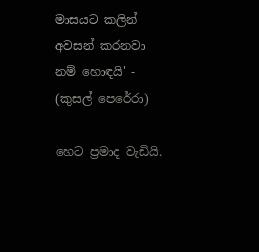මාසයට කලින් අවසන් කරනවා නම් හොඳයි' - (කුසල් පෙරේරා)

හෙට ප්‍රමාද වැඩියි.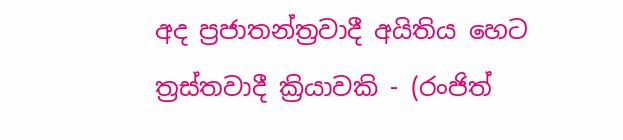අද ප්‍රජාතන්ත්‍රවාදී අයිතිය හෙට ත්‍රස්තවාදී ක්‍රියාවකි - (රංජිත්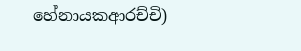හේනායකආරච්චි)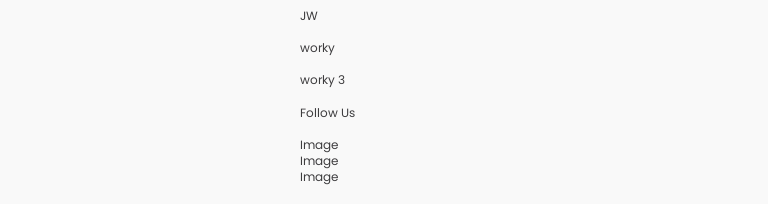JW

worky

worky 3

Follow Us

Image
Image
Image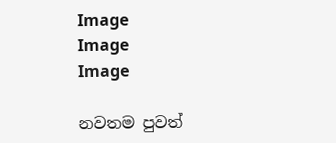Image
Image
Image

නවතම පුවත්